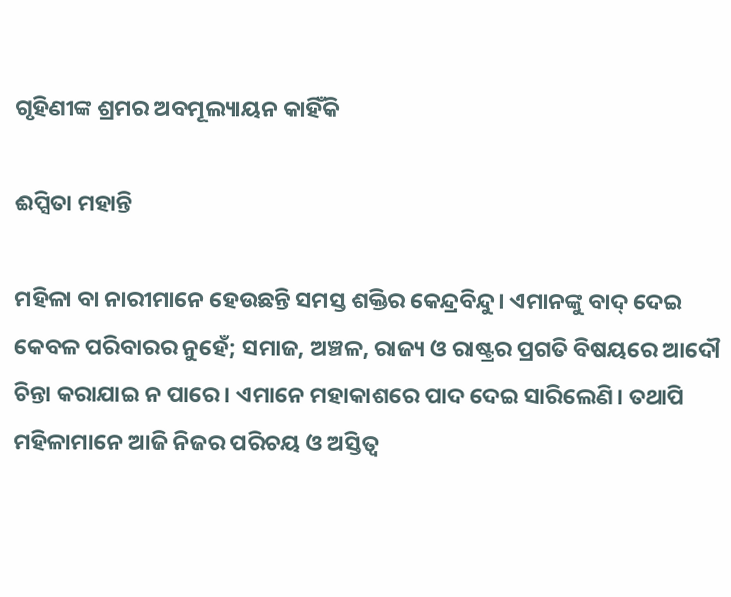ଗୃହିଣୀଙ୍କ ଶ୍ରମର ଅବମୂଲ୍ୟାୟନ କାହିଁକି

ଈପ୍ସିତା ମହାନ୍ତି

ମହିଳା ବା ନାରୀମାନେ ହେଉଛନ୍ତି ସମସ୍ତ ଶକ୍ତିର କେନ୍ଦ୍ରବିନ୍ଦୁ। ଏମାନଙ୍କୁ ବାଦ୍‌ ଦେଇ କେବଳ ପରିବାରର ନୁହେଁ; ସମାଜ, ଅଞ୍ଚଳ, ରାଜ୍ୟ ଓ ରାଷ୍ଟ୍ରର ପ୍ରଗତି ବିଷୟରେ ଆଦୌ ଚିନ୍ତା କରାଯାଇ ନ ପାରେ। ଏମାନେ ମହାକାଶରେ ପାଦ ଦେଇ ସାରିଲେଣି। ତଥାପି ମହିଳାମାନେ ଆଜି ନିଜର ପରିଚୟ ଓ ଅସ୍ତିତ୍ୱ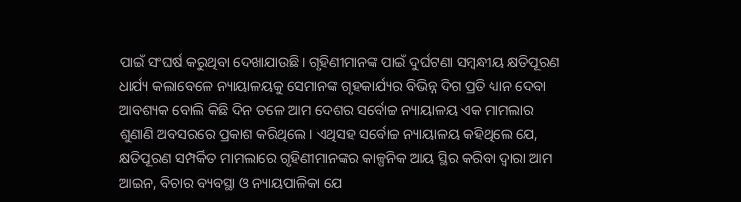ପାଇଁ ସଂଘର୍ଷ କରୁଥିବା ଦେଖାଯାଉଛି। ଗୃହିଣୀମାନଙ୍କ ପାଇଁ ଦୁର୍ଘଟଣା ସମ୍ବନ୍ଧୀୟ କ୍ଷତିପୂରଣ ଧାର୍ଯ୍ୟ କଲାବେଳେ ନ୍ୟାୟାଳୟକୁ ସେମାନଙ୍କ ଗୃହକାର୍ଯ୍ୟର ବିଭିନ୍ନ ଦିଗ ପ୍ରତି ଧ୍ୟାନ ଦେବା ଆବଶ୍ୟକ ବୋଲି କିଛି ଦିନ ତଳେ ଆମ ଦେଶର ସର୍ବୋଚ୍ଚ ନ୍ୟାୟାଳୟ ଏକ ମାମଲାର ଶୁଣାଣି ଅବସରରେ ପ୍ରକାଶ କରିଥିଲେ। ଏଥିସହ ସର୍ବୋଚ୍ଚ ନ୍ୟାୟାଳୟ କହିଥିଲେ ଯେ, କ୍ଷତିପୂରଣ ସମ୍ପର୍କିତ ମାମଲାରେ ଗୃହିଣୀମାନଙ୍କର କାଳ୍ପନିକ ଆୟ ସ୍ଥିର କରିବା ଦ୍ବାରା ଆମ ଆଇନ, ବିଚାର ବ୍ୟବସ୍ଥା ଓ ନ୍ୟାୟପାଳିକା ଯେ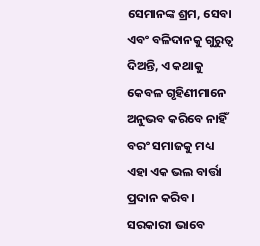ସେମାନଙ୍କ ଶ୍ରମ, ସେବା ଏବଂ ବଳିଦାନକୁ ଗୁରୁତ୍ୱ ଦିଅନ୍ତି, ଏ କଥାକୁ କେବଳ ଗୃହିଣୀମାନେ ଅନୁଭବ କରିବେ ନାହିଁ ବରଂ ସମାଜକୁ ମଧ୍ୟ ଏହା ଏକ ଭଲ ବାର୍ତ୍ତା ପ୍ରଦାନ କରିବ।
ସରକାରୀ ଭାବେ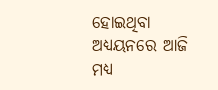ହୋଇଥିବା ଅଧ୍ୟୟନରେ ଆଜି ମଧ୍ୟ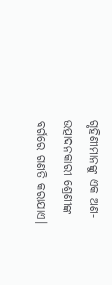ଗୃହିଣୀମାନଙ୍କୁ ଏକ ଅଣ-ଉତ୍ପାଦନକାରୀ ଶ୍ରେଣୀଙ୍କ ବର୍ଗରେ ଗଣତି କରାଯାଏ।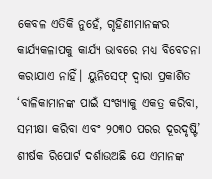କେବଳ ଏତିକି ନୁହେଁ, ଗୃହିଣୀମାନଙ୍କର କାର୍ଯ୍ୟକଳାପକୁ କାର୍ଯ୍ୟ ଭାବରେ ମଧ୍ୟ ବିବେଚନା କରାଯାଏ ନାହିଁ। ୟୁନିସେଫ୍‌ ଦ୍ବାରା ପ୍ରକାଶିତ ‘ବାଳିକାମାନଙ୍କ ପାଇଁ ସଂଖ୍ୟାକୁ ଏକତ୍ର କରିବା, ସମୀକ୍ଷା କରିବା ଏବଂ ୨୦୩୦ ପରର ଦୂରଦୃଷ୍ଟି’ ଶୀର୍ଷକ ରିପୋର୍ଟ ଦର୍ଶାଉଅଛି ଯେ ଏମାନଙ୍କ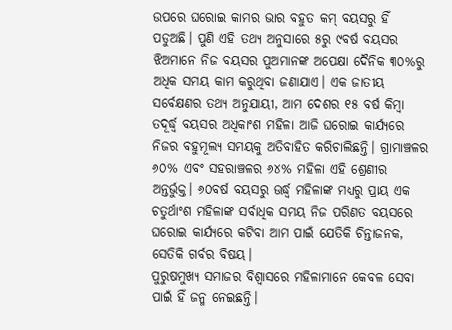ଉପରେ ଘରୋଇ କାମର ଭାର ବହୁତ କମ୍‌ ବୟସରୁ ହିଁ ପଡୁଅଛି। ପୁଣି ଏହି ତଥ୍ୟ ଅନୁସାରେ ୫ରୁ ୯ବର୍ଷ ବୟସର ଝିଅମାନେ ନିଜ ବୟସର ପୁଅମାନଙ୍କ ଅପେକ୍ଷା ଦୈନିକ ୩୦%ରୁ ଅଧିକ ସମୟ କାମ କରୁଥିବା ଜଣାଯାଏ। ଏକ ଜାତୀୟ ସର୍ବେକ୍ଷଣର ତଥ୍ୟ ଅନୁଯାୟୀ, ଆମ ଦେଶର ୧୫ ବର୍ଷ କିମ୍ବା ତଦୂର୍ଦ୍ଧ୍ୱ ବୟସର ଅଧିକାଂଶ ମହିଳା ଆଜି ଘରୋଇ କାର୍ଯ୍ୟରେ ନିଜର ବହୁମୂଲ୍ୟ ସମୟକୁ ଅତିବାହିତ କରିଚାଲିଛନ୍ତି। ଗ୍ରାମାଞ୍ଚଳର ୬୦% ଏବଂ ସହରାଞ୍ଚଳର ୬୪% ମହିଳା ଏହି ଶ୍ରେଣୀର ଅନ୍ତର୍ଭୁକ୍ତ। ୬୦ବର୍ଷ ବୟସରୁ ଊର୍ଦ୍ଧ୍ୱ ମହିଳାଙ୍କ ମଧ୍ୟରୁ ପ୍ରାୟ ଏକ ଚତୁର୍ଥାଂଶ ମହିଳାଙ୍କ ସର୍ବାଧିକ ସମୟ ନିଜ ପରିଣତ ବୟସରେ ଘରୋଇ କାର୍ଯ୍ୟରେ କଟିବା ଆମ ପାଇଁ ଯେତିକି ଚିନ୍ତାଜନକ, ସେତିକି ଗର୍ବର ବିଷୟ।
ପୁରୁଷମୁଖ୍ୟ ସମାଜର ବିଶ୍ୱାସରେ ମହିଳାମାନେ କେବଳ ସେବା ପାଇଁ ହିଁ ଜନ୍ମ ନେଇଛନ୍ତି।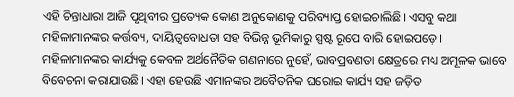ଏହି ଚିନ୍ତାଧାରା ଆଜି ପୃଥିବୀର ପ୍ରତ୍ୟେକ କୋଣ ଅନୁକୋଣକୁ ପରିବ୍ୟାପ୍ତ ହୋଇଚାଲିଛି। ଏସବୁ କଥା ମହିଳାମାନଙ୍କର କର୍ତ୍ତବ୍ୟ, ଦାୟିତ୍ୱବୋଧତା ସହ ବିଭିନ୍ନ ଭୂମିକାରୁ ସ୍ପଷ୍ଟ ରୂପେ ବାରି ହୋଇପଡ଼େ। ମହିଳାମାନଙ୍କର କାର୍ଯ୍ୟକୁ କେବଳ ଅର୍ଥନୈତିକ ଗଣନାରେ ନୁହେଁ, ଭାବପ୍ରବଣତା କ୍ଷେତ୍ରରେ ମଧ୍ୟ ଅମୂଳକ ଭାବେ ବିବେଚନା କରାଯାଉଛି। ଏହା ହେଉଛି ଏମାନଙ୍କର ଅବୈତନିକ ଘରୋଇ କାର୍ଯ୍ୟ ସହ ଜଡ଼ିତ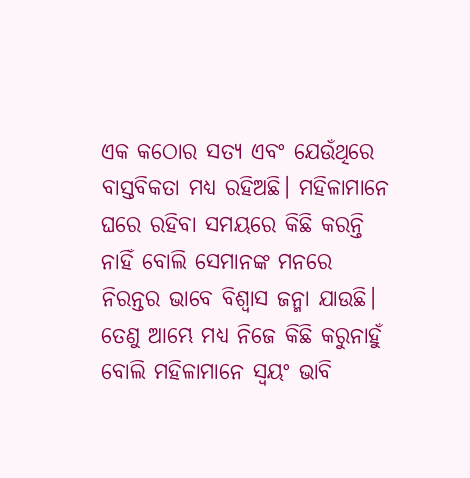ଏକ କଠୋର ସତ୍ୟ ଏବଂ ଯେଉଁଥିରେ ବାସ୍ତବିକତା ମଧ୍ୟ ରହିଅଛି। ମହିଳାମାନେ ଘରେ ରହିବା ସମୟରେ କିଛି କରନ୍ତି ନାହିଁ ବୋଲି ସେମାନଙ୍କ ମନରେ ନିରନ୍ତର ଭାବେ ବିଶ୍ବାସ ଜନ୍ମା ଯାଉଛି। ତେଣୁ ଆମ୍ଭେ ମଧ୍ୟ ନିଜେ କିଛି କରୁନାହୁଁ ବୋଲି ମହିଳାମାନେ ସ୍ବୟଂ ଭାବି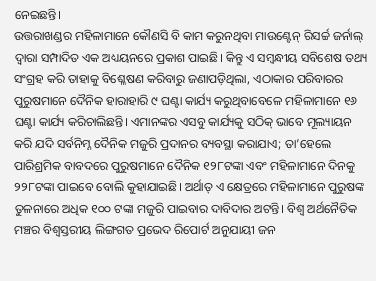ନେଇଛନ୍ତି।
ଉତ୍ତରାଖଣ୍ଡର ମହିଳାମାନେ କୌଣସି ବି କାମ କରୁନଥିବା ମାଉଣ୍ଟେନ୍‌ ରିସର୍ଚ୍ଚ ଜର୍ନାଲ୍‌ ଦ୍ୱାରା ସମ୍ପାଦିତ ଏକ ଅଧ୍ୟୟନରେ ପ୍ରକାଶ ପାଇଛି। କିନ୍ତୁ ଏ ସମ୍ବନ୍ଧୀୟ ସବିଶେଷ ତଥ୍ୟ ସଂଗ୍ରହ କରି ତାହାକୁ ବିଶ୍ଳେଷଣ କରିବାରୁ ଜଣାପଡ଼ିଥିଲା, ଏଠାକାର ପରିବାରର ପୁରୁଷମାନେ ଦୈନିକ ହାରାହାରି ୯ ଘଣ୍ଟା କାର୍ଯ୍ୟ କରୁଥିବାବେଳେ ମହିଳାମାନେ ୧୬ ଘଣ୍ଟା କାର୍ଯ୍ୟ କରିଚାଲିଛନ୍ତି। ଏମାନଙ୍କର ଏସବୁ କାର୍ଯ୍ୟକୁ ସଠିକ୍‌ ଭାବେ ମୂଲ୍ୟାୟନ କରି ଯଦି ସର୍ବନିମ୍ନ ଦୈନିକ ମଜୁରି ପ୍ରଦାନର ବ୍ୟବସ୍ଥା କରାଯାଏ; ତା’ହେଲେ ପାରିଶ୍ରମିକ ବାବଦରେ ପୁରୁଷମାନେ ଦୈନିକ ୧୨୮ଟଙ୍କା ଏବଂ ମହିଳାମାନେ ଦିନକୁ ୨୨୮ଟଙ୍କା ପାଇବେ ବୋଲି କୁହାଯାଇଛି। ଅର୍ଥାତ୍‌ ଏ କ୍ଷେତ୍ରରେ ମହିଳାମାନେ ପୁରୁଷଙ୍କ ତୁଳନାରେ ଅଧିକ ୧୦୦ ଟଙ୍କା ମଜୁରି ପାଇବାର ଦାବିଦାର ଅଟନ୍ତି। ବିଶ୍ବ ଅର୍ଥନୈତିକ ମଞ୍ଚର ବିଶ୍ବସ୍ତରୀୟ ଲିଙ୍ଗଗତ ପ୍ରଭେଦ ରିପୋର୍ଟ ଅନୁଯାୟୀ ଜନ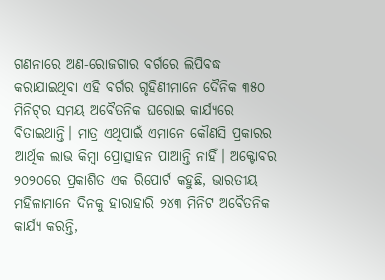ଗଣନାରେ ଅଣ-ରୋଜଗାର ବର୍ଗରେ ଲିପିବଦ୍ଧ କରାଯାଇଥିବା ଏହି ବର୍ଗର ଗୃହିଣୀମାନେ ଦୈନିକ ୩୫୦ ମିନିଟ୍‌ର ସମୟ ଅବୈତନିକ ଘରୋଇ କାର୍ଯ୍ୟରେ ବିତାଇଥାନ୍ତି। ମାତ୍ର ଏଥିପାଇଁ ଏମାନେ କୌଣସି ପ୍ରକାରର ଆର୍ଥିକ ଲାଭ କିମ୍ବା ପ୍ରୋତ୍ସାହନ ପାଆନ୍ତି ନାହିଁ। ଅକ୍ଟୋବର ୨୦୨୦ରେ ପ୍ରକାଶିତ ଏକ ରିପୋର୍ଟ କହୁଛି, ଭାରତୀୟ ମହିଳାମାନେ ଦିନକୁ ହାରାହାରି ୨୪୩ ମିନିଟ ଅବୈତନିକ କାର୍ଯ୍ୟ କରନ୍ତି,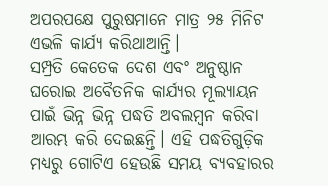ଅପରପକ୍ଷେ ପୁରୁଷମାନେ ମାତ୍ର ୨୫ ମିନିଟ ଏଭଳି କାର୍ଯ୍ୟ କରିଥାଆନ୍ତି।
ସମ୍ପ୍ରତି କେତେକ ଦେଶ ଏବଂ ଅନୁଷ୍ଠାନ ଘରୋଇ ଅବୈତନିକ କାର୍ଯ୍ୟର ମୂଲ୍ୟାୟନ ପାଇଁ ଭିନ୍ନ ଭିନ୍ନ ପଦ୍ଧତି ଅବଲମ୍ବନ କରିବା ଆରମ୍ଭ କରି ଦେଇଛନ୍ତି। ଏହି ପଦ୍ଧତିଗୁଡ଼ିକ ମଧ୍ୟରୁ ଗୋଟିଏ ହେଉଛି ସମୟ ବ୍ୟବହାରର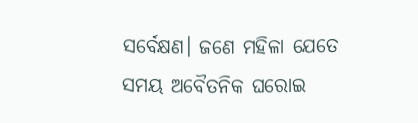ସର୍ବେକ୍ଷଣ। ଜଣେ ମହିଳା ଯେତେ ସମୟ ଅବୈତନିକ ଘରୋଇ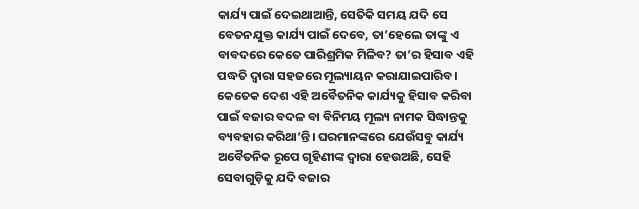କାର୍ଯ୍ୟ ପାଇଁ ଦେଇଥାଆନ୍ତି, ସେତିକି ସମୟ ଯଦି ସେ ବେତନଯୁକ୍ତ କାର୍ଯ୍ୟ ପାଇଁ ଦେବେ, ତା’ହେଲେ ତାଙ୍କୁ ଏ ବାବଦରେ କେତେ ପାରିଶ୍ରମିକ ମିଳିବ? ତା’ର ହିସାବ ଏହି ପଦ୍ଧତି ଦ୍ବାରା ସହଜରେ ମୂଲ୍ୟାୟନ କରାଯାଇପାରିବ। କେତେକ ଦେଶ ଏହି ଅବୈତନିକ କାର୍ଯ୍ୟକୁ ହିସାବ କରିବା ପାଇଁ ବଜାର ବଦଳ ବା ବିନିମୟ ମୂଲ୍ୟ ନାମକ ସିଦ୍ଧାନ୍ତକୁ ବ୍ୟବହାର କରିଥା’ନ୍ତି। ଘରମାନଙ୍କରେ ଯେଉଁସବୁ କାର୍ଯ୍ୟ ଅବୈତନିକ ରୂପେ ଗୃହିଣୀଙ୍କ ଦ୍ୱାରା ହେଉଅଛି, ସେହି ସେବାଗୁଡ଼ିକୁ ଯଦି ବଜାର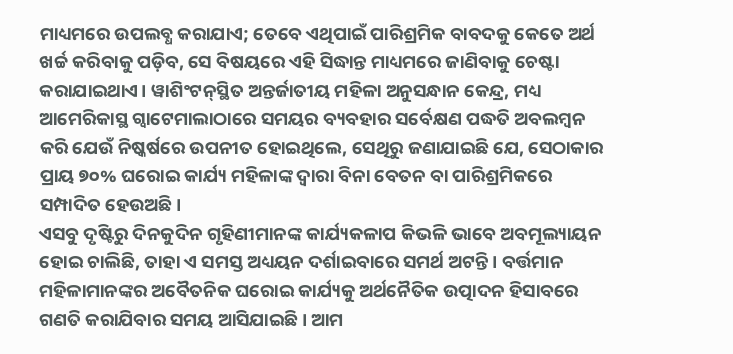ମାଧ୍ୟମରେ ଉପଲବ୍ଧ କରାଯାଏ; ତେବେ ଏଥିପାଇଁ ପାରିଶ୍ରମିକ ବାବଦକୁ କେତେ ଅର୍ଥ ଖର୍ଚ୍ଚ କରିବାକୁ ପଡ଼ିବ, ସେ ବିଷୟରେ ଏହି ସିଦ୍ଧାନ୍ତ ମାଧ୍ୟମରେ ଜାଣିବାକୁ ଚେଷ୍ଟା କରାଯାଇଥାଏ। ୱାଶିଂଟନ୍‌ସ୍ଥିତ ଅନ୍ତର୍ଜାତୀୟ ମହିଳା ଅନୁସନ୍ଧାନ କେନ୍ଦ୍ର, ମଧ୍ୟ ଆମେରିକାସ୍ଥ ଗ୍ବାଟେମାଲାଠାରେ ସମୟର ବ୍ୟବହାର ସର୍ବେକ୍ଷଣ ପଦ୍ଧତି ଅବଲମ୍ବନ କରି ଯେଉଁ ନିଷ୍କର୍ଷରେ ଉପନୀତ ହୋଇଥିଲେ, ସେଥିରୁ ଜଣାଯାଇଛି ଯେ, ସେଠାକାର ପ୍ରାୟ ୭୦% ଘରୋଇ କାର୍ଯ୍ୟ ମହିଳାଙ୍କ ଦ୍ବାରା ବିନା ବେତନ ବା ପାରିଶ୍ରମିକରେ ସମ୍ପାଦିତ ହେଉଅଛି।
ଏସବୁ ଦୃଷ୍ଟିରୁ ଦିନକୁଦିନ ଗୃହିଣୀମାନଙ୍କ କାର୍ଯ୍ୟକଳାପ କିଭଳି ଭାବେ ଅବମୂଲ୍ୟାୟନ ହୋଇ ଚାଲିଛି, ତାହା ଏ ସମସ୍ତ ଅଧ୍ୟୟନ ଦର୍ଶାଇବାରେ ସମର୍ଥ ଅଟନ୍ତି। ବର୍ତ୍ତମାନ ମହିଳାମାନଙ୍କର ଅବୈତନିକ ଘରୋଇ କାର୍ଯ୍ୟକୁ ଅର୍ଥନୈତିକ ଉତ୍ପାଦନ ହିସାବରେ ଗଣତି କରାଯିବାର ସମୟ ଆସିଯାଇଛି। ଆମ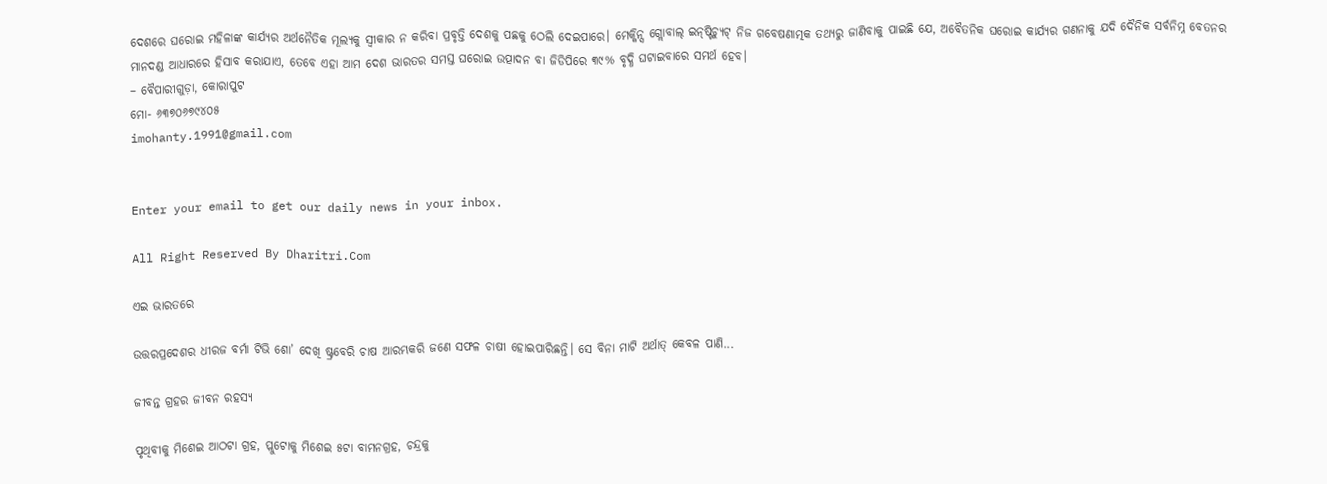ଦେଶରେ ଘରୋଇ ମହିଳାଙ୍କ କାର୍ଯ୍ୟର ଅର୍ଥନୈତିକ ମୂଲ୍ୟକୁ ସ୍ବୀକାର ନ କରିବା ପ୍ରବୃତ୍ତି ଦେଶକୁ ପଛକୁ ଠେଲି ଦେଇପାରେ। ମେକ୍କିନ୍ସ ଗ୍ଲୋବାଲ୍‌ ଇନ୍‌ଷ୍ଟିଚ୍ୟୁଟ୍‌ ନିଜ ଗବେଷଣାତ୍ମକ ତଥ୍ୟରୁ ଜାଣିବାକୁ ପାଇଛି ଯେ, ଅବୈତନିକ ଘରୋଇ କାର୍ଯ୍ୟର ଗଣନାକୁ ଯଦି ଦୈନିକ ସର୍ବନିମ୍ନ ବେତନର ମାନଦଣ୍ଡ ଆଧାରରେ ହିସାବ କରାଯାଏ, ତେବେ ଏହା ଆମ ଦେଶ ଭାରତର ସମସ୍ତ ଘରୋଇ ଉତ୍ପାଦନ ବା ଜିଡିପିରେ ୩୯% ବୃଦ୍ଧି ଘଟାଇବାରେ ସମର୍ଥ ହେବ।
– ବୈପାରୀଗୁଡ଼ା, କୋରାପୁଟ
ମୋ- ୬୩୭୦୬୭୯୪୦୫
imohanty.1991@gmail.com


Enter your email to get our daily news in your inbox.

All Right Reserved By Dharitri.Com

ଏଇ ଭାରତରେ

ଉତ୍ତରପ୍ରଦେଶର ଧୀରଜ ବର୍ମା ଟିଭି ଶୋ’ ଦେଖି ଷ୍ଟ୍ରବେରି ଚାଷ ଆରମ୍ଭକରି ଜଣେ ସଫଳ ଚାଷୀ ହୋଇପାରିଛନ୍ତି। ସେ ବିନା ମାଟି ଅର୍ଥାତ୍‌ କେବଳ ପାଣି...

ଜୀବନ୍ତ ଗ୍ରହର ଜୀବନ ରହସ୍ୟ

ପୃଥିବୀକୁ ମିଶେଇ ଆଠଟା ଗ୍ରହ, ପ୍ଲୁଟୋକୁ ମିଶେଇ ୫ଟା ବାମନଗ୍ରହ, ଚନ୍ଦ୍ରକୁ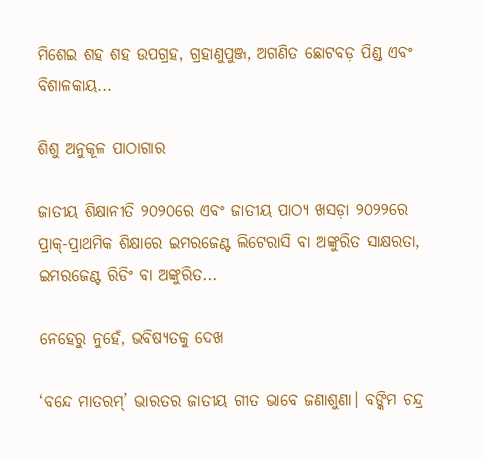ମିଶେଇ ଶହ ଶହ ଉପଗ୍ରହ, ଗ୍ରହାଣୁପୁଞ୍ଜ, ଅଗଣିତ ଛୋଟବଡ଼ ପିଣ୍ଡ ଏବଂ ବିଶାଳକାୟ...

ଶିଶୁ ଅନୁକୂଳ ପାଠାଗାର

ଜାତୀୟ ଶିକ୍ଷାନୀତି ୨୦୨୦ରେ ଏବଂ ଜାତୀୟ ପାଠ୍ୟ ଖସଡ଼ା ୨୦୨୨ରେ ପ୍ରାକ୍‌-ପ୍ରାଥମିକ ଶିକ୍ଷାରେ ଇମରଜେଣ୍ଟ ଲିଟେରାସି ବା ଅଙ୍କୁରିତ ସାକ୍ଷରତା, ଇମରଜେଣ୍ଟ ରିଡିଂ ବା ଅଙ୍କୁରିତ...

ନେହେରୁ ନୁହେଁ, ଭବିଷ୍ୟତକୁ ଦେଖ

‘ବନ୍ଦେ ମାତରମ୍‌’ ଭାରତର ଜାତୀୟ ଗୀତ ଭାବେ ଜଣାଶୁଣା। ବଙ୍କିମ ଚନ୍ଦ୍ର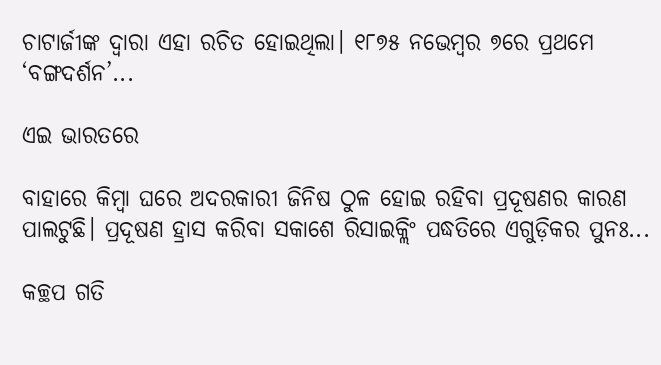ଚାଟାର୍ଜୀଙ୍କ ଦ୍ୱାରା ଏହା ରଚିତ ହୋଇଥିଲା। ୧୮୭୫ ନଭେମ୍ବର ୭ରେ ପ୍ରଥମେ ‘ବଙ୍ଗଦର୍ଶନ’...

ଏଇ ଭାରତରେ

ବାହାରେ କିମ୍ବା ଘରେ ଅଦରକାରୀ ଜିନିଷ ଠୁଳ ହୋଇ ରହିବା ପ୍ରଦୂଷଣର କାରଣ ପାଲଟୁଛି। ପ୍ରଦୂଷଣ ହ୍ରାସ କରିବା ସକାଶେ ରିସାଇକ୍ଲିଂ ପଦ୍ଧତିରେ ଏଗୁଡ଼ିକର ପୁନଃ...

କଚ୍ଛପ ଗତି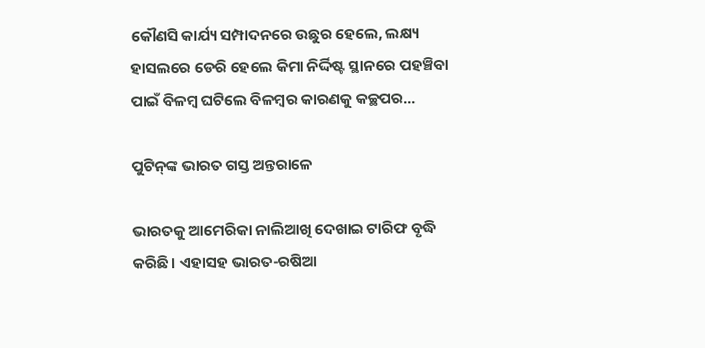କୌଣସି କାର୍ଯ୍ୟ ସମ୍ପାଦନରେ ଉଛୁର ହେଲେ, ଲକ୍ଷ୍ୟ ହାସଲରେ ଡେରି ହେଲେ କିମା ନିର୍ଦ୍ଦିଷ୍ଟ ସ୍ଥାନରେ ପହଞ୍ଚିବା ପାଇଁ ବିଳମ୍ବ ଘଟିଲେ ବିଳମ୍ବର କାରଣକୁ କଚ୍ଛପର...

ପୁଟିନ୍‌ଙ୍କ ଭାରତ ଗସ୍ତ ଅନ୍ତରାଳେ

ଭାରତକୁ ଆମେରିକା ନାଲିଆଖି ଦେଖାଇ ଟାରିଫ ବୃଦ୍ଧି କରିଛି। ଏହାସହ ଭାରତ-ରଷିଆ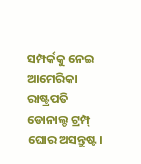ସମ୍ପର୍କକୁ ନେଇ ଆମେରିକା ରାଷ୍ଟ୍ରପତି ଡୋନାଲ୍ଡ ଟ୍ରମ୍ପ୍‌ ଘୋର ଅସନ୍ତୁଷ୍ଟ।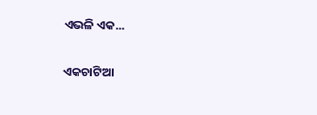ଏଭଳି ଏକ...

ଏକଚାଟିଆ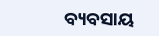ବ୍ୟବସାୟ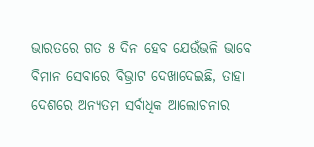ଭାରତରେ ଗତ ୫ ଦିନ ହେବ ଯେଉଁଭଳି ଭାବେ ବିମାନ ସେବାରେ ବିଭ୍ରାଟ ଦେଖାଦେଇଛି, ତାହା ଦେଶରେ ଅନ୍ୟତମ ସର୍ବାଧିକ ଆଲୋଚନାର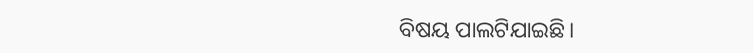ବିଷୟ ପାଲଟିଯାଇଛି।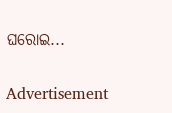ଘରୋଇ...

Advertisement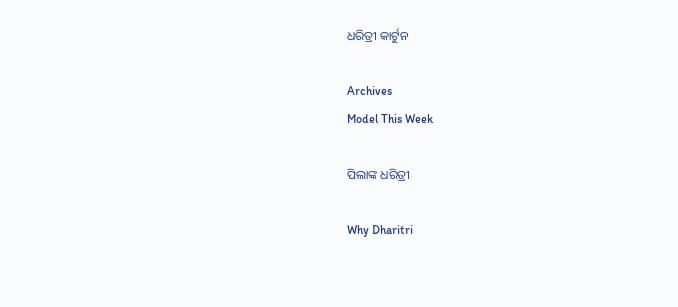ଧରିତ୍ରୀ କାର୍ଟୁନ

Archives
Model This Week

ପିଲାଙ୍କ ଧରିତ୍ରୀ

Why Dharitri